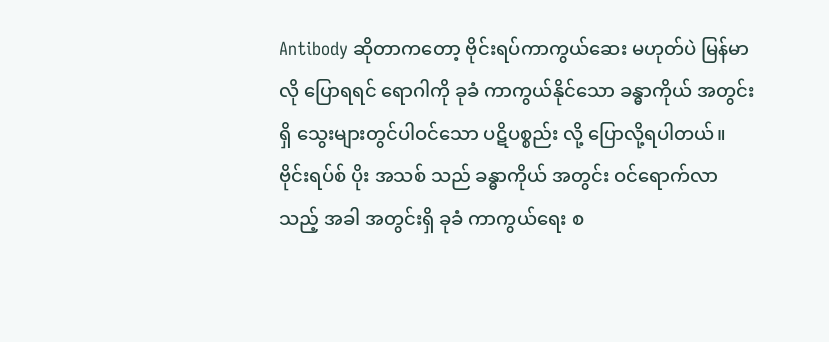Antibody ဆိုတာကတော့ ဗိုင်းရပ်ကာကွယ်ဆေး မဟုတ်ပဲ မြန်မာ လို ပြောရရင် ရောဂါကို ခုခံ ကာကွယ်နိုင်သော ခန္ဓာကိုယ် အတွင်းရှိ သွေးများတွင်ပါဝင်သော ပဋိပစ္စည်း လို့ ပြောလို့ရပါတယ်။
ဗိုင်းရပ်စ် ပိုး အသစ် သည် ခန္ဓာကိုယ် အတွင်း ဝင်ရောက်လာသည့် အခါ အတွင်းရှိ ခုခံ ကာကွယ်ရေး စ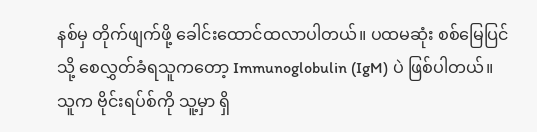နစ်မှ တိုက်ဖျက်ဖို့ ခေါင်းထောင်ထလာပါတယ်။ ပထမဆုံး စစ်မြေပြင်သို့ စေလွှတ်ခံရသူကတော့ Immunoglobulin (IgM) ပဲ ဖြစ်ပါတယ်။ သူက ဗိုင်းရပ်စ်ကို သူ့မှာ ရှိ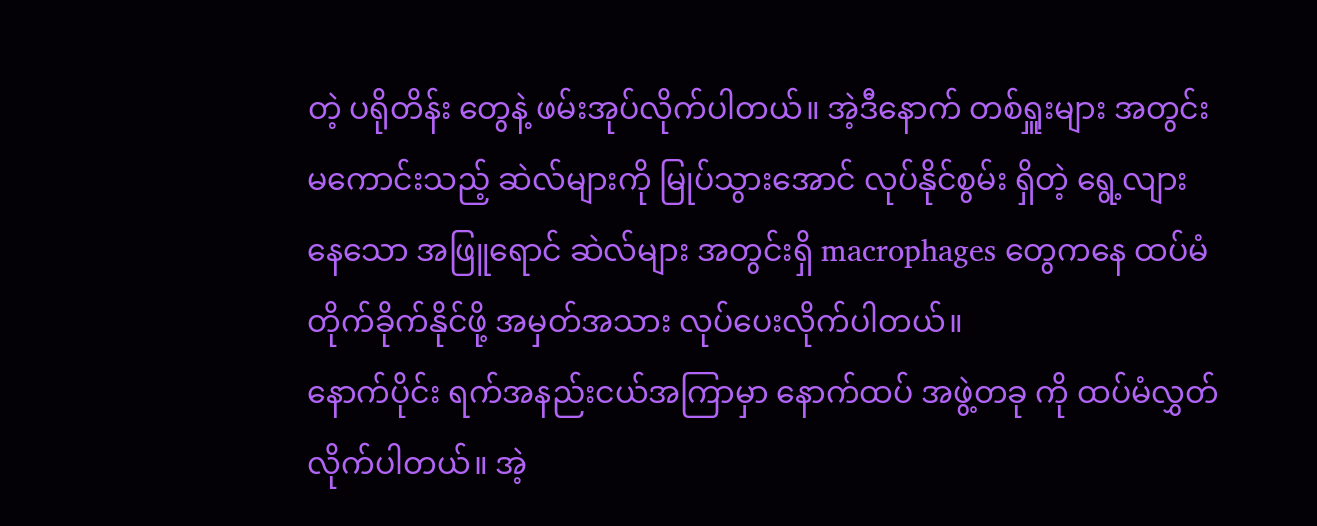တဲ့ ပရိုတိန်း တွေနဲ့ ဖမ်းအုပ်လိုက်ပါတယ်။ အဲ့ဒီနောက် တစ်ရှူးများ အတွင်း မကောင်းသည့် ဆဲလ်များကို မြုပ်သွားအောင် လုပ်နိုင်စွမ်း ရှိတဲ့ ရွေ့လျားနေသော အဖြူရောင် ဆဲလ်များ အတွင်းရှိ macrophages တွေကနေ ထပ်မံတိုက်ခိုက်နိုင်ဖို့ အမှတ်အသား လုပ်ပေးလိုက်ပါတယ်။
နောက်ပိုင်း ရက်အနည်းငယ်အကြာမှာ နောက်ထပ် အဖွဲ့တခု ကို ထပ်မံလွှတ်လိုက်ပါတယ်။ အဲ့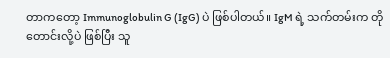တာကတော့ Immunoglobulin G (IgG) ပဲ ဖြစ်ပါတယ်။ IgM ရဲ့ သက်တမ်းက တိုတောင်းလို့ပဲ ဖြစ်ပြီး သူ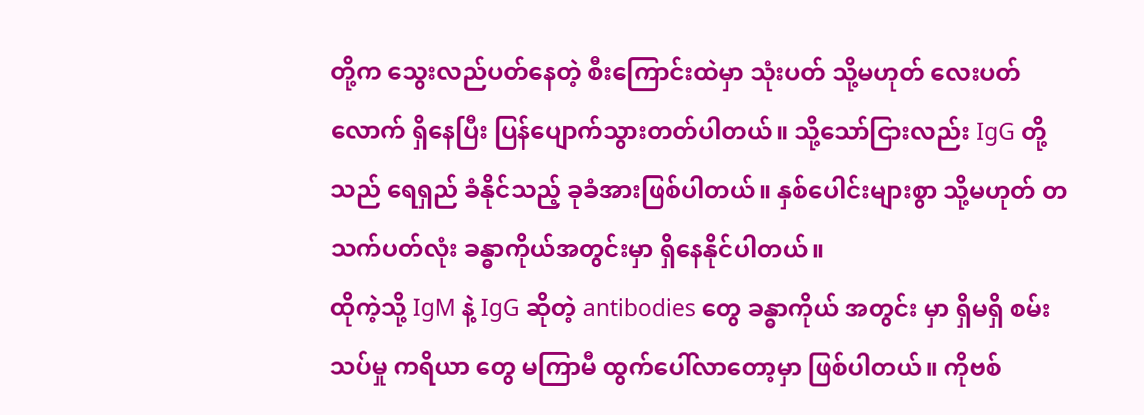တို့က သွေးလည်ပတ်နေတဲ့ စီးကြောင်းထဲမှာ သုံးပတ် သို့မဟုတ် လေးပတ် လောက် ရှိနေပြီး ပြန်ပျောက်သွားတတ်ပါတယ်။ သို့သော်ငြားလည်း IgG တို့သည် ရေရှည် ခံနိုင်သည့် ခုခံအားဖြစ်ပါတယ်။ နှစ်ပေါင်းများစွာ သို့မဟုတ် တသက်ပတ်လုံး ခန္ဓာကိုယ်အတွင်းမှာ ရှိနေနိုင်ပါတယ်။
ထိုကဲ့သို့ IgM နဲ့ IgG ဆိုတဲ့ antibodies တွေ ခန္ဓာကိုယ် အတွင်း မှာ ရှိမရှိ စမ်းသပ်မှု ကရိယာ တွေ မကြာမီ ထွက်ပေါ်လာတော့မှာ ဖြစ်ပါတယ်။ ကိုဗစ်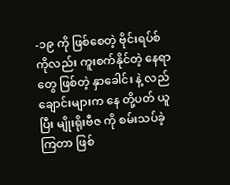-၁၉ ကို ဖြစ်စေတဲ့ ဗိုင်းရပ်စ် ကိုလည်း ကူးစက်နိုင်တဲ့ နေရာတွေ ဖြစ်တဲ့ နှာခေါင်း နဲ့ လည်ချောင်းများက နေ တို့ပတ် ယူပြီး မျိုးရိုးဗီဇ ကို စမ်းသပ်ခဲ့ကြတာ ဖြစ်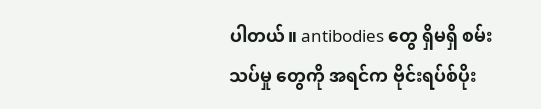ပါတယ်။ antibodies တွေ ရှိမရှိ စမ်းသပ်မှု တွေကို အရင်က ဗိုင်းရပ်စ်ပိုး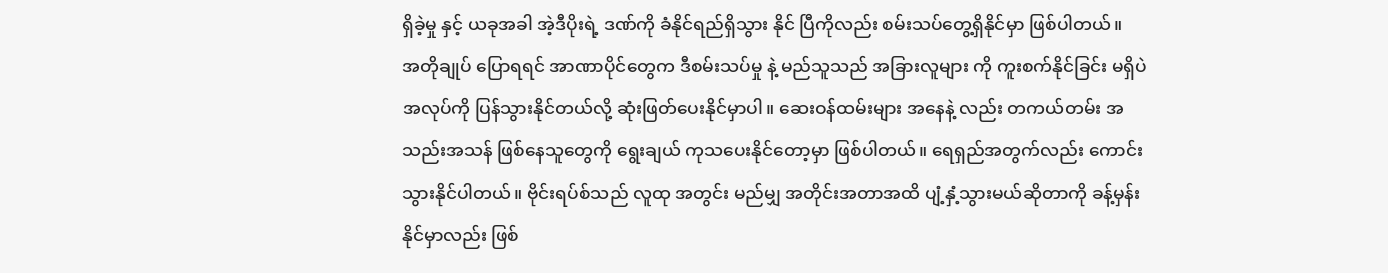ရှိခဲ့မှု နှင့် ယခုအခါ အဲ့ဒီပိုးရဲ့ ဒဏ်ကို ခံနိုင်ရည်ရှိသွား နိုင် ပြီကိုလည်း စမ်းသပ်တွေ့ရှိနိုင်မှာ ဖြစ်ပါတယ်။
အတိုချုပ် ပြောရရင် အာဏာပိုင်တွေက ဒီစမ်းသပ်မှု နဲ့ မည်သူသည် အခြားလူများ ကို ကူးစက်နိုင်ခြင်း မရှိပဲ အလုပ်ကို ပြန်သွားနိုင်တယ်လို့ ဆုံးဖြတ်ပေးနိုင်မှာပါ။ ဆေးဝန်ထမ်းများ အနေနဲ့ လည်း တကယ်တမ်း အသည်းအသန် ဖြစ်နေသူတွေကို ရွေးချယ် ကုသပေးနိုင်တော့မှာ ဖြစ်ပါတယ်။ ရေရှည်အတွက်လည်း ကောင်းသွားနိုင်ပါတယ်။ ဗိုင်းရပ်စ်သည် လူထု အတွင်း မည်မျှ အတိုင်းအတာအထိ ပျံ့နှံ့သွားမယ်ဆိုတာကို ခန့်မှန်းနိုင်မှာလည်း ဖြစ်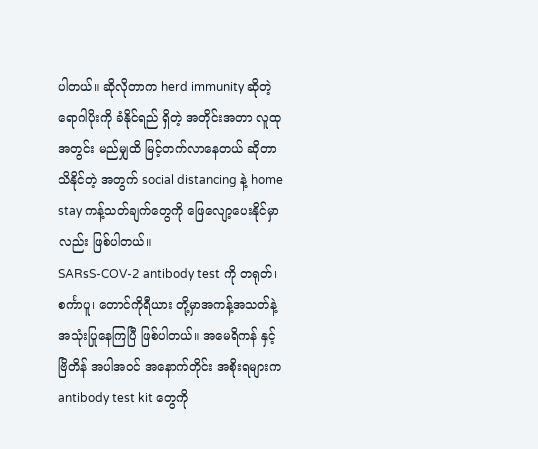ပါတယ်။ ဆိုလိုတာက herd immunity ဆိုတဲ့ ရောဂါပိုးကို ခံနိုင်ရည် ရှိတဲ့ အတိုင်းအတာ လူထု အတွင်း မည်မျှထိ မြင့်တက်လာနေတယ် ဆိုတာ သိနိုင်တဲ့ အတွက် social distancing နဲ့ home stay ကန့်သတ်ချက်တွေကို ဖြေလျော့ပေးနိုင်မှာလည်း ဖြစ်ပါတယ်။
SARsS-COV-2 antibody test ကို တရုတ်၊ စင်္ကာပူ၊ တောင်ကိုရီယား တို့မှာအကန့်အသတ်နဲ့ အသုံးပြုနေကြပြီ ဖြစ်ပါတယ်။ အမေရိကန် နှင့် ဗြိတိန် အပါအဝင် အနောက်တိုင်း အစိုးရများက antibody test kit တွေကို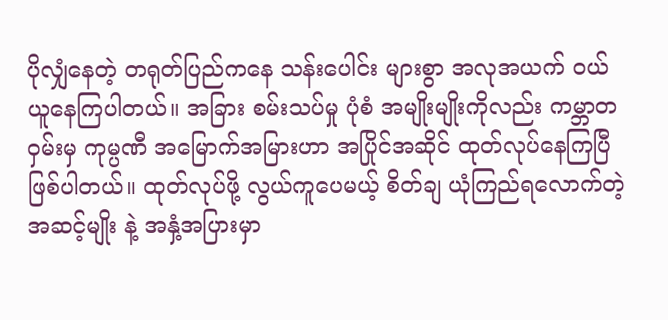ပိုလျှံနေတဲ့ တရုတ်ပြည်ကနေ သန်းပေါင်း များစွာ အလုအယက် ဝယ်ယူနေကြပါတယ်။ အခြား စမ်းသပ်မှု ပုံစံ အမျိုးမျိုးကိုလည်း ကမ္ဘာတဝှမ်းမှ ကုမ္ပဏီ အမြောက်အမြားဟာ အပြိုင်အဆိုင် ထုတ်လုပ်နေကြပြီ ဖြစ်ပါတယ်။ ထုတ်လုပ်ဖို့ လွယ်ကူပေမယ့် စိတ်ချ ယုံကြည်ရလောက်တဲ့ အဆင့်မျိုး နဲ့ အနှံ့အပြားမှာ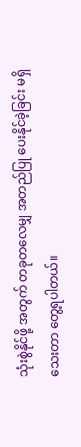သုံးစွဲနိုင်ဖို့ အတွက် တခုတလေမျှ အတည်ပြု ပေးနိုင်ခဲ့ခြင်း မရှိသေးတာ တွေ့ရပါတယ်။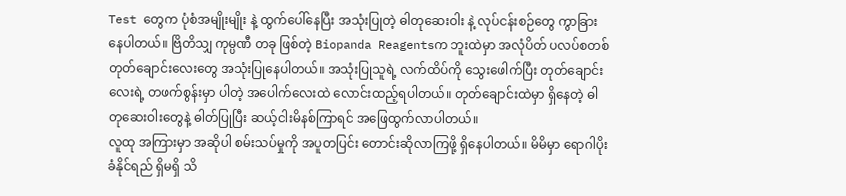Test တွေက ပုံစံအမျိုးမျိုး နဲ့ ထွက်ပေါ်နေပြီး အသုံးပြုတဲ့ ဓါတုဆေးဝါး နဲ့ လုပ်ငန်းစဉ်တွေ ကွာခြားနေပါတယ်။ ဗြိတိသျှ ကုမ္ပဏီ တခု ဖြစ်တဲ့ Biopanda Reagentsက ဘူးထဲမှာ အလုံပိတ် ပလပ်စတစ် တုတ်ချောင်းလေးတွေ အသုံးပြုနေပါတယ်။ အသုံးပြုသူရဲ့ လက်ထိပ်ကို သွေးဖေါက်ပြီး တုတ်ချောင်းလေးရဲ့ တဖက်စွန်းမှာ ပါတဲ့ အပေါက်လေးထဲ လောင်းထည့်ရပါတယ်။ တုတ်ချောင်းထဲမှာ ရှိနေတဲ့ ဓါတုဆေးဝါးတွေနဲ့ ဓါတ်ပြုပြီး ဆယ့်ငါးမိနစ်ကြာရင် အဖြေထွက်လာပါတယ်။
လူထု အကြားမှာ အဆိုပါ စမ်းသပ်မှုကို အပူတပြင်း တောင်းဆိုလာကြဖို့ ရှိနေပါတယ်။ မိမိမှာ ရောဂါပိုး ခံနိုင်ရည် ရှိမရှိ သိ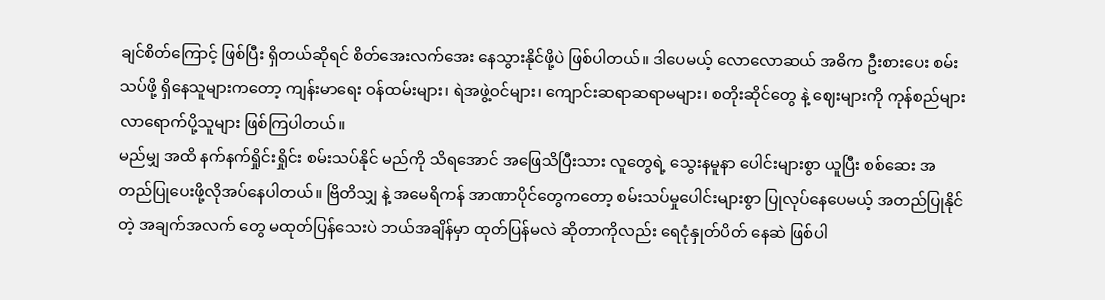ချင်စိတ်ကြောင့် ဖြစ်ပြီး ရှိတယ်ဆိုရင် စိတ်အေးလက်အေး နေသွားနိုင်ဖို့ပဲ ဖြစ်ပါတယ်။ ဒါပေမယ့် လောလောဆယ် အဓိက ဦးစားပေး စမ်းသပ်ဖို့ ရှိနေသူများကတော့ ကျန်းမာရေး ဝန်ထမ်းများ၊ ရဲအဖွဲ့ဝင်များ၊ ကျောင်းဆရာဆရာမများ၊ စတိုးဆိုင်တွေ နဲ့ ဈေးများကို ကုန်စည်များလာရောက်ပို့သူများ ဖြစ်ကြပါတယ်။
မည်မျှ အထိ နက်နက်ရှိုင်းရှိုင်း စမ်းသပ်နိုင် မည်ကို သိရအောင် အဖြေသိပြီးသား လူတွေရဲ့ သွေးနမူနာ ပေါင်းများစွာ ယူပြီး စစ်ဆေး အတည်ပြုပေးဖို့လိုအပ်နေပါတယ်။ ဗြိတိသျှ နဲ့ အမေရိကန် အာဏာပိုင်တွေကတော့ စမ်းသပ်မှုပေါင်းများစွာ ပြုလုပ်နေပေမယ့် အတည်ပြုနိုင်တဲ့ အချက်အလက် တွေ မထုတ်ပြန်သေးပဲ ဘယ်အချိန်မှာ ထုတ်ပြန်မလဲ ဆိုတာကိုလည်း ရေငုံနှုတ်ပိတ် နေဆဲ ဖြစ်ပါ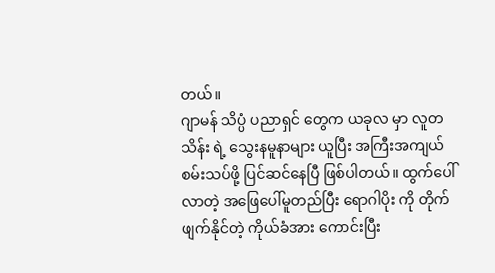တယ်။
ဂျာမန် သိပ္ပံ ပညာရှင် တွေက ယခုလ မှာ လူတသိန်း ရဲ့ သွေးနမူနာများ ယူပြီး အကြီးအကျယ် စမ်းသပ်ဖို့ ပြင်ဆင်နေပြီ ဖြစ်ပါတယ်။ ထွက်ပေါ်လာတဲ့ အဖြေပေါ်မူတည်ပြီး ရောဂါပိုး ကို တိုက်ဖျက်နိုင်တဲ့ ကိုယ်ခံအား ကောင်းပြီး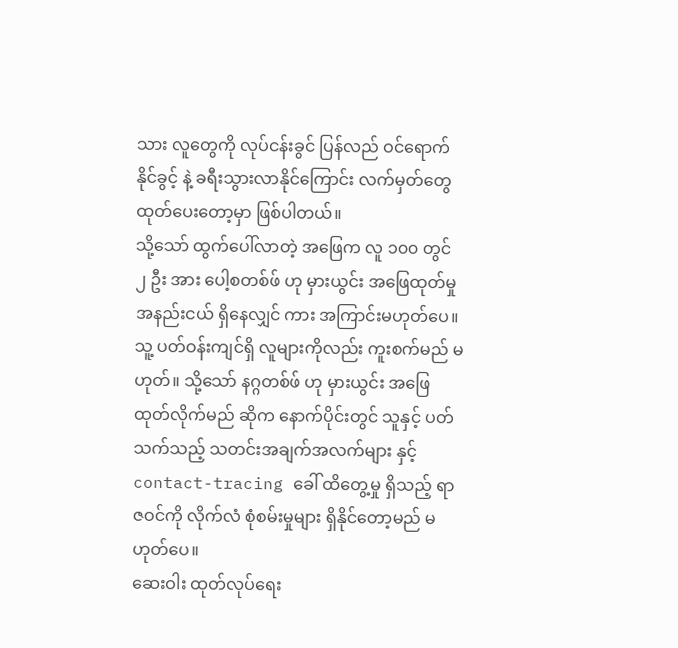သား လူတွေကို လုပ်ငန်းခွင် ပြန်လည် ဝင်ရောက်နိုင်ခွင့် နဲ့ ခရီးသွားလာနိုင်ကြောင်း လက်မှတ်တွေ ထုတ်ပေးတော့မှာ ဖြစ်ပါတယ်။
သို့သော် ထွက်ပေါ်လာတဲ့ အဖြေက လူ ၁၀၀ တွင် ၂ ဦး အား ပေါ့စတစ်ဖ် ဟု မှားယွင်း အဖြေထုတ်မှု အနည်းငယ် ရှိနေလျှင် ကား အကြာင်းမဟုတ်ပေ။ သူ့ ပတ်ဝန်းကျင်ရှိ လူများကိုလည်း ကူးစက်မည် မဟုတ်။ သို့သော် နဂ္ဂတစ်ဖ် ဟု မှားယွင်း အဖြေထုတ်လိုက်မည် ဆိုက နောက်ပိုင်းတွင် သူနှင့် ပတ်သက်သည့် သတင်းအချက်အလက်များ နှင့် contact-tracing ခေါ် ထိတွေ့မှု ရှိသည့် ရာဇဝင်ကို လိုက်လံ စုံစမ်းမှုများ ရှိနိုင်တော့မည် မဟုတ်ပေ။
ဆေးဝါး ထုတ်လုပ်ရေး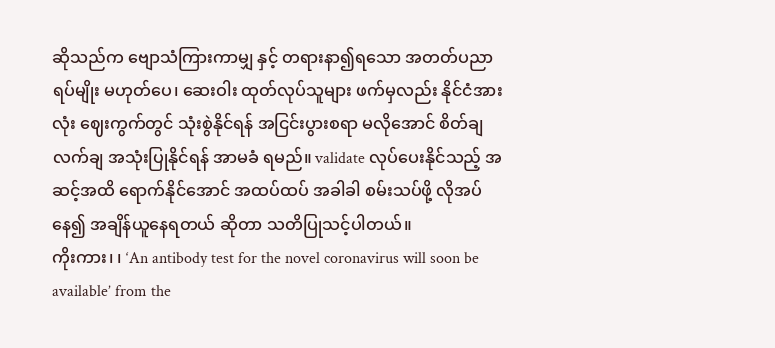ဆိုသည်က ဗျောသံကြားကာမျှ နှင့် တရားနာ၍ရသော အတတ်ပညာရပ်မျိုး မဟုတ်ပေ၊ ဆေးဝါး ထုတ်လုပ်သူများ ဖက်မှလည်း နိုင်ငံအားလုံး ဈေးကွက်တွင် သုံးစွဲနိုင်ရန် အငြင်းပွားစရာ မလိုအောင် စိတ်ချလက်ချ အသုံးပြုနိုင်ရန် အာမခံ ရမည်။ validate လုပ်ပေးနိုင်သည့် အဆင့်အထိ ရောက်နိုင်အောင် အထပ်ထပ် အခါခါ စမ်းသပ်ဖို့ လိုအပ်နေ၍ အချိန်ယူနေရတယ် ဆိုတာ သတိပြုသင့်ပါတယ်။
ကိုးကား၊ ၊ ‘An antibody test for the novel coronavirus will soon be available’ from the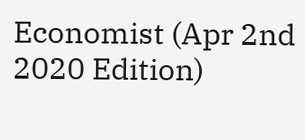Economist (Apr 2nd 2020 Edition)